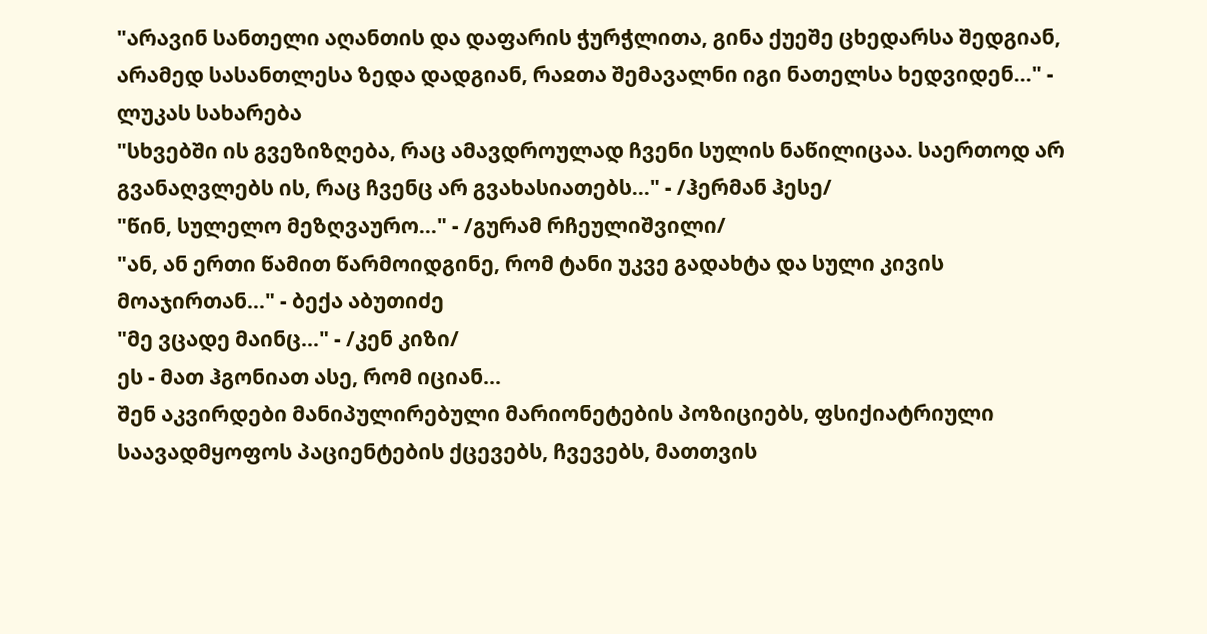"არავინ სანთელი აღანთის და დაფარის ჭურჭლითა, გინა ქუეშე ცხედარსა შედგიან, არამედ სასანთლესა ზედა დადგიან, რაჲთა შემავალნი იგი ნათელსა ხედვიდენ..." - ლუკას სახარება
"სხვებში ის გვეზიზღება, რაც ამავდროულად ჩვენი სულის ნაწილიცაა. საერთოდ არ გვანაღვლებს ის, რაც ჩვენც არ გვახასიათებს..." - /ჰერმან ჰესე/
"წინ, სულელო მეზღვაურო..." - /გურამ რჩეულიშვილი/
"ან, ან ერთი წამით წარმოიდგინე, რომ ტანი უკვე გადახტა და სული კივის მოაჯირთან..." - ბექა აბუთიძე
"მე ვცადე მაინც..." - /კენ კიზი/
ეს - მათ ჰგონიათ ასე, რომ იციან...
შენ აკვირდები მანიპულირებული მარიონეტების პოზიციებს, ფსიქიატრიული საავადმყოფოს პაციენტების ქცევებს, ჩვევებს, მათთვის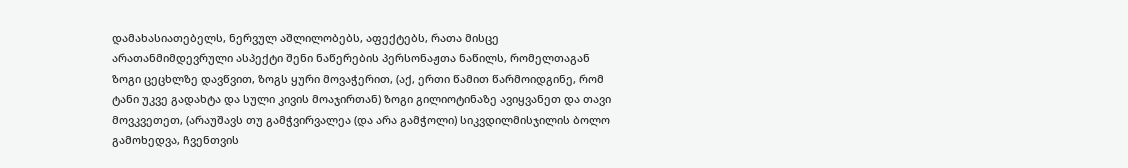დამახასიათებელს, ნერვულ აშლილობებს, აფექტებს, რათა მისცე არათანმიმდევრული ასპექტი შენი ნაწერების პერსონაჟთა ნაწილს, რომელთაგან ზოგი ცეცხლზე დავწვით, ზოგს ყური მოვაჭერით, (აქ, ერთი წამით წარმოიდგინე, რომ ტანი უკვე გადახტა და სული კივის მოაჯირთან) ზოგი გილიოტინაზე ავიყვანეთ და თავი მოვკვეთეთ, (არაუშავს თუ გამჭვირვალეა (და არა გამჭოლი) სიკვდილმისჯილის ბოლო გამოხედვა, ჩვენთვის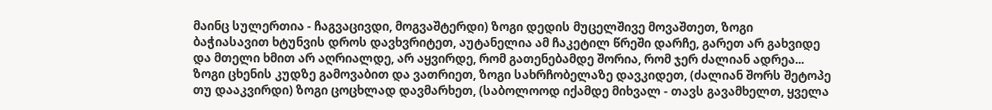მაინც სულერთია - ჩაგვაცივდი, მოგვაშტერდი) ზოგი დედის მუცელშივე მოვაშთეთ, ზოგი ბაჭიასავით ხტუნვის დროს დავხვრიტეთ, აუტანელია ამ ჩაკეტილ წრეში დარჩე, გარეთ არ გახვიდე და მთელი ხმით არ აღრიალდე, არ აყვირდე, რომ გათენებამდე შორია, რომ ჯერ ძალიან ადრეა... ზოგი ცხენის კუდზე გამოვაბით და ვათრიეთ, ზოგი სახრჩობელაზე დავკიდეთ, (ძალიან შორს შეტოპე თუ დააკვირდი) ზოგი ცოცხლად დავმარხეთ, (საბოლოოდ იქამდე მიხვალ - თავს გავამხელთ, ყველა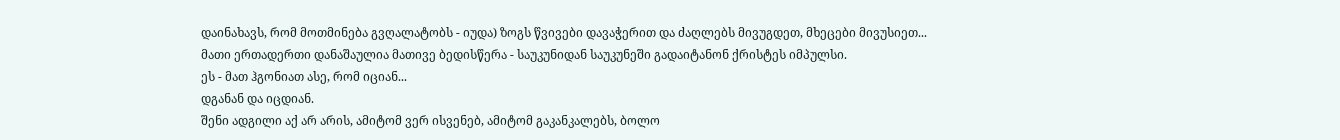დაინახავს, რომ მოთმინება გვღალატობს - იუდა) ზოგს წვივები დავაჭერით და ძაღლებს მივუგდეთ, მხეცები მივუსიეთ...
მათი ერთადერთი დანაშაულია მათივე ბედისწერა - საუკუნიდან საუკუნეში გადაიტანონ ქრისტეს იმპულსი.
ეს - მათ ჰგონიათ ასე, რომ იციან...
დგანან და იცდიან.
შენი ადგილი აქ არ არის, ამიტომ ვერ ისვენებ, ამიტომ გაკანკალებს, ბოლო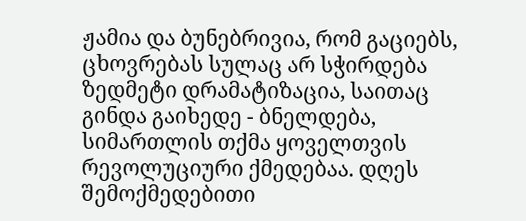ჟამია და ბუნებრივია, რომ გაციებს, ცხოვრებას სულაც არ სჭირდება ზედმეტი დრამატიზაცია, საითაც გინდა გაიხედე - ბნელდება, სიმართლის თქმა ყოველთვის რევოლუციური ქმედებაა. დღეს შემოქმედებითი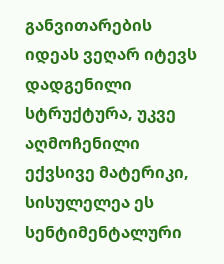განვითარების იდეას ვეღარ იტევს დადგენილი სტრუქტურა, უკვე აღმოჩენილი ექვსივე მატერიკი, სისულელეა ეს სენტიმენტალური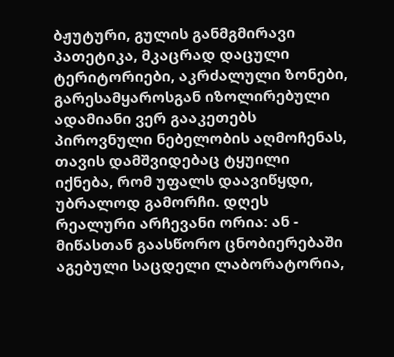ბჟუტური, გულის განმგმირავი პათეტიკა, მკაცრად დაცული ტერიტორიები, აკრძალული ზონები, გარესამყაროსგან იზოლირებული ადამიანი ვერ გააკეთებს პიროვნული ნებელობის აღმოჩენას, თავის დამშვიდებაც ტყუილი იქნება, რომ უფალს დაავიწყდი, უბრალოდ გამორჩი. დღეს რეალური არჩევანი ორია: ან - მიწასთან გაასწორო ცნობიერებაში აგებული საცდელი ლაბორატორია,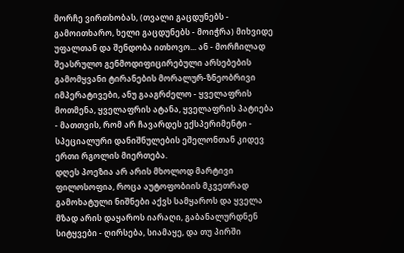მორჩე ვირთხობას, (თვალი გაცდუნებს - გამოითხარო, ხელი გაცდუნებს - მოიჭრა) მიხვიდე უფალთან და შენდობა ითხოვო... ან - მორჩილად შეასრულო გენმოდიფიცირებული არსებების გამომყვანი ტირანების მორალურ-ზნეობრივი იმპერატივები, ანუ გააგრძელო - ყველაფრის მოთმენა, ყველაფრის ატანა, ყველაფრის პატიება - მათთვის, რომ არ ჩავარდეს ექსპერიმენტი - სპეციალური დანიშნულების ეშელონთან კიდევ ერთი რგოლის მიერთება.
დღეს პოეზია არ არის მხოლოდ მარტივი ფილოსოფია, როცა აუტოფობიის მკვეთრად გამოხატული ნიშნები აქვს სამყაროს და ყველა მზად არის დაყაროს იარაღი, გაბანალურდნენ სიტყვები - ღირსება, სიამაყე, და თუ პირში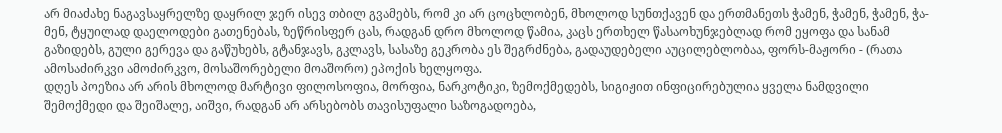არ მიაძახე ნაგავსაყრელზე დაყრილ ჯერ ისევ თბილ გვამებს, რომ კი არ ცოცხლობენ, მხოლოდ სუნთქავენ და ერთმანეთს ჭამენ, ჭამენ, ჭამენ, ჭა-მენ, ტყუილად დაელოდები გათენებას, ზეწრისფერ ცას, რადგან დრო მხოლოდ წამია, კაცს ერთხელ წასაოხუნჯებლად რომ ეყოფა და სანამ გაზიდებს, გული გერევა და გაწუხებს, გტანჯავს, გკლავს, სასაზე გეკრობა ეს შეგრძნება, გადაუდებელი აუცილებლობაა, ფორს-მაჟორი - (რათა ამოსაძირკვი ამოძირკვო, მოსაშორებელი მოაშორო) ეპოქის ხელყოფა.
დღეს პოეზია არ არის მხოლოდ მარტივი ფილოსოფია, მორფია, ნარკოტიკი, ზემოქმედებს, სიგიჟით ინფიცირებულია ყველა ნამდვილი შემოქმედი და შეიშალე, აიშვი, რადგან არ არსებობს თავისუფალი საზოგადოება,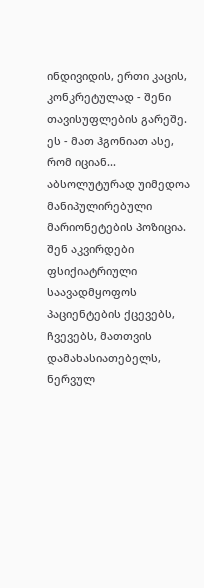ინდივიდის, ერთი კაცის, კონკრეტულად - შენი თავისუფლების გარეშე.
ეს - მათ ჰგონიათ ასე, რომ იციან...
აბსოლუტურად უიმედოა მანიპულირებული მარიონეტების პოზიცია. შენ აკვირდები ფსიქიატრიული საავადმყოფოს პაციენტების ქცევებს, ჩვევებს, მათთვის დამახასიათებელს, ნერვულ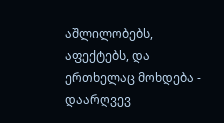აშლილობებს, აფექტებს, და ერთხელაც მოხდება - დაარღვევ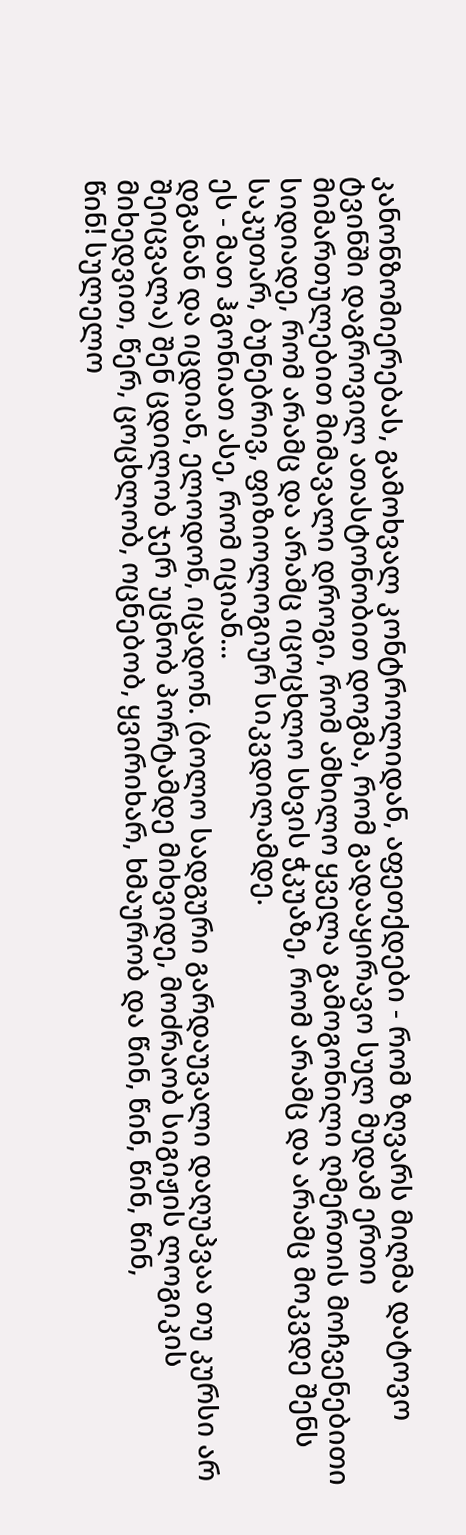კანონზომიერებას, გამოხვალ კონტროლიდან, აფეთქდები - რომ ზღვარს მიღმა დატოვო ტვინში დაგროვილ ათასტონობით დოგმა, რომ გადააყირავო სულ მუდამ ერთი მიმართულებით მიმავალი დროგი, რომ ამხილო ყველა გამოგონილი ღმერთის მოჩვენებითი სიდიადე, რომ არამც და არამც იცოცხლო სხვის ჭკუაზე, რომ არამც და არამც მოკვდე შენს საკუთარ, ბუნებრივ, ფიზიოლოგიურ სიკვდილამდე.
ეს - მათ ჰგონიათ ასე, რომ იციან...
დგანან და იცდიან, ელოდონ, იცადონ. (ბოლო სადგური გარდაუვალი დაღუპვაა თუ კურსი არ შეიცვალა) შენ ცდილობ ჯერ უცნობ პორტამდე მიხვიდე, მოძრაობ სიგიჟის ლოგიკის მიხედვით, წერ, ცოცხლობ, ოცნებობ, ყვირიხარ, ხმაურობ და წინ, წინ, წინ, წინ,
წინ! სულელო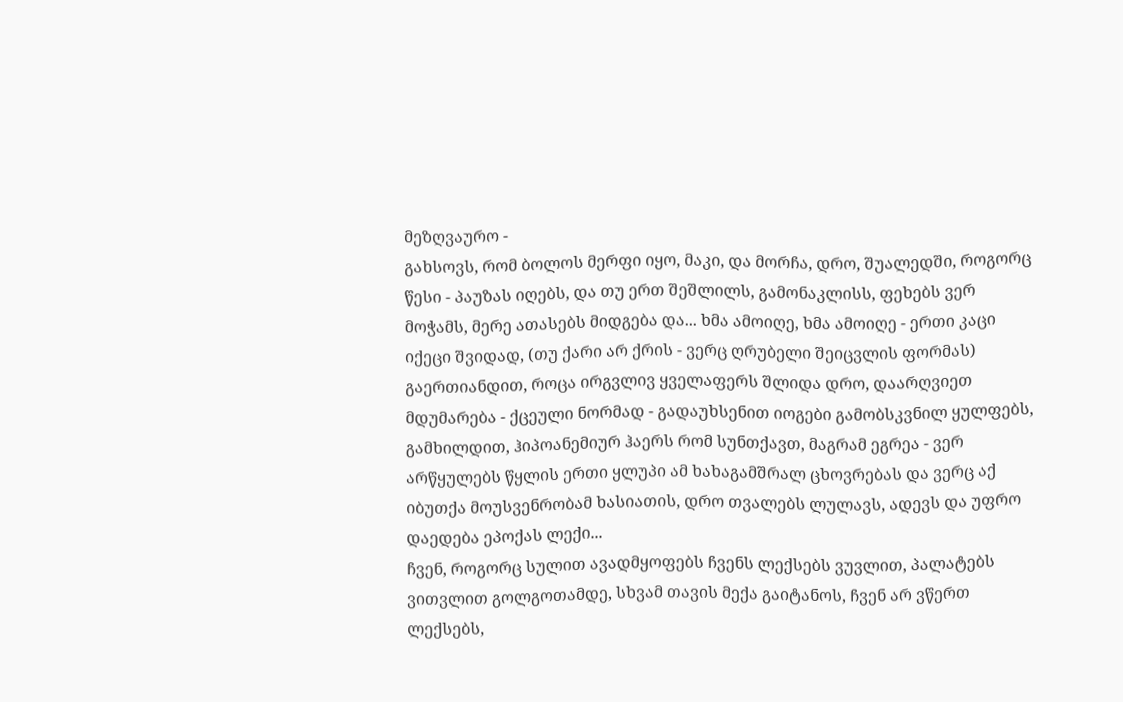მეზღვაურო -
გახსოვს, რომ ბოლოს მერფი იყო, მაკი, და მორჩა, დრო, შუალედში, როგორც წესი - პაუზას იღებს, და თუ ერთ შეშლილს, გამონაკლისს, ფეხებს ვერ მოჭამს, მერე ათასებს მიდგება და... ხმა ამოიღე, ხმა ამოიღე - ერთი კაცი იქეცი შვიდად, (თუ ქარი არ ქრის - ვერც ღრუბელი შეიცვლის ფორმას) გაერთიანდით, როცა ირგვლივ ყველაფერს შლიდა დრო, დაარღვიეთ მდუმარება - ქცეული ნორმად - გადაუხსენით იოგები გამობსკვნილ ყულფებს, გამხილდით, ჰიპოანემიურ ჰაერს რომ სუნთქავთ, მაგრამ ეგრეა - ვერ არწყულებს წყლის ერთი ყლუპი ამ ხახაგამშრალ ცხოვრებას და ვერც აქ იბუთქა მოუსვენრობამ ხასიათის, დრო თვალებს ლულავს, ადევს და უფრო დაედება ეპოქას ლექი...
ჩვენ, როგორც სულით ავადმყოფებს ჩვენს ლექსებს ვუვლით, პალატებს ვითვლით გოლგოთამდე, სხვამ თავის მექა გაიტანოს, ჩვენ არ ვწერთ ლექსებს,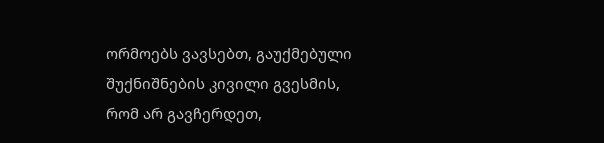ორმოებს ვავსებთ, გაუქმებული შუქნიშნების კივილი გვესმის, რომ არ გავჩერდეთ,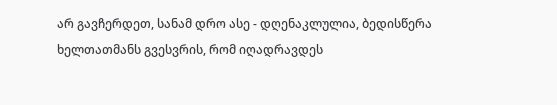არ გავჩერდეთ, სანამ დრო ასე - დღენაკლულია, ბედისწერა ხელთათმანს გვესვრის, რომ იღადრავდეს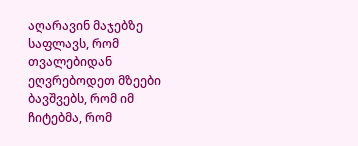აღარავინ მაჯებზე საფლავს, რომ თვალებიდან ეღვრებოდეთ მზეები ბავშვებს, რომ იმ ჩიტებმა, რომ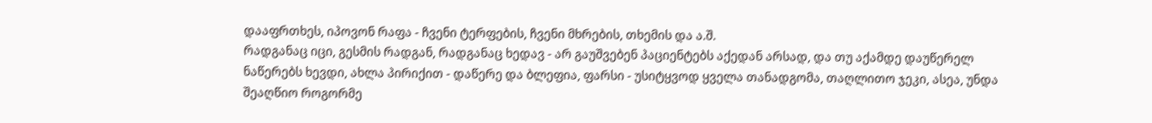დააფრთხეს, იპოვონ რაფა - ჩვენი ტერფების, ჩვენი მხრების, თხემის და ა.შ.
რადგანაც იცი, გესმის რადგან, რადგანაც ხედავ - არ გაუშვებენ პაციენტებს აქედან არსად, და თუ აქამდე დაუწერელ ნაწერებს ხევდი, ახლა პირიქით - დაწერე და ბლეფია, ფარსი - უსიტყვოდ ყველა თანადგომა, თაღლითო ჯეკი, ასეა, უნდა შეაღწიო როგორმე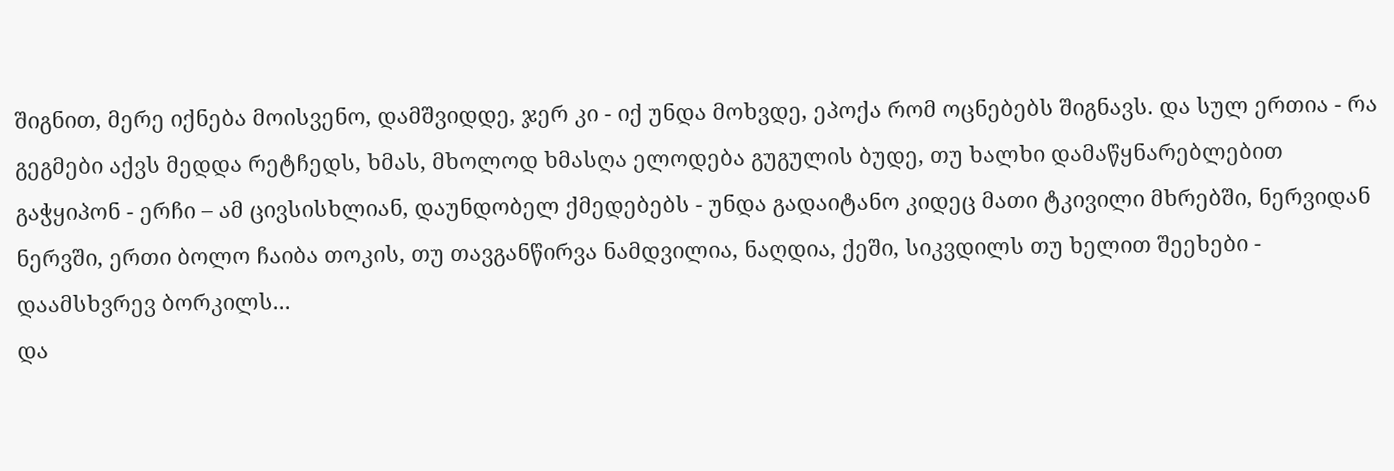შიგნით, მერე იქნება მოისვენო, დამშვიდდე, ჯერ კი - იქ უნდა მოხვდე, ეპოქა რომ ოცნებებს შიგნავს. და სულ ერთია - რა გეგმები აქვს მედდა რეტჩედს, ხმას, მხოლოდ ხმასღა ელოდება გუგულის ბუდე, თუ ხალხი დამაწყნარებლებით გაჭყიპონ - ერჩი – ამ ცივსისხლიან, დაუნდობელ ქმედებებს - უნდა გადაიტანო კიდეც მათი ტკივილი მხრებში, ნერვიდან ნერვში, ერთი ბოლო ჩაიბა თოკის, თუ თავგანწირვა ნამდვილია, ნაღდია, ქეში, სიკვდილს თუ ხელით შეეხები - დაამსხვრევ ბორკილს...
და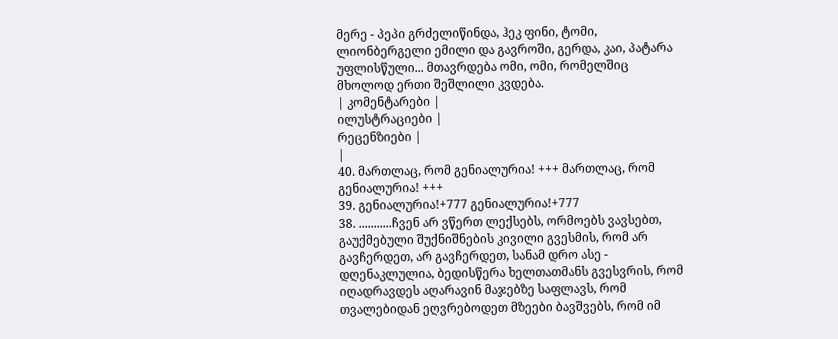მერე - პეპი გრძელიწინდა, ჰეკ ფინი, ტომი, ლიონბერგელი ემილი და გავროში, გერდა, კაი, პატარა უფლისწული... მთავრდება ომი, ომი, რომელშიც მხოლოდ ერთი შეშლილი კვდება.
| კომენტარები |
ილუსტრაციები |
რეცენზიები |
|
40. მართლაც, რომ გენიალურია! +++ მართლაც, რომ გენიალურია! +++
39. გენიალურია!+777 გენიალურია!+777
38. ...........ჩვენ არ ვწერთ ლექსებს, ორმოებს ვავსებთ, გაუქმებული შუქნიშნების კივილი გვესმის, რომ არ გავჩერდეთ, არ გავჩერდეთ, სანამ დრო ასე - დღენაკლულია, ბედისწერა ხელთათმანს გვესვრის, რომ იღადრავდეს აღარავინ მაჯებზე საფლავს, რომ თვალებიდან ეღვრებოდეთ მზეები ბავშვებს, რომ იმ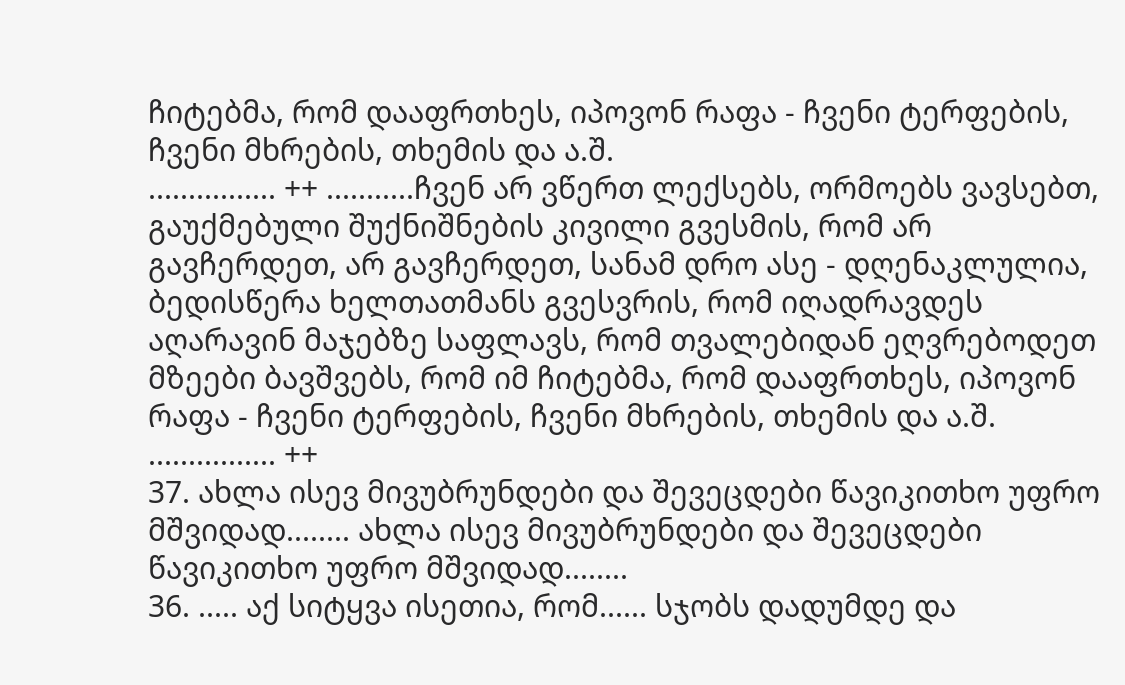ჩიტებმა, რომ დააფრთხეს, იპოვონ რაფა - ჩვენი ტერფების, ჩვენი მხრების, თხემის და ა.შ.
................ ++ ...........ჩვენ არ ვწერთ ლექსებს, ორმოებს ვავსებთ, გაუქმებული შუქნიშნების კივილი გვესმის, რომ არ გავჩერდეთ, არ გავჩერდეთ, სანამ დრო ასე - დღენაკლულია, ბედისწერა ხელთათმანს გვესვრის, რომ იღადრავდეს აღარავინ მაჯებზე საფლავს, რომ თვალებიდან ეღვრებოდეთ მზეები ბავშვებს, რომ იმ ჩიტებმა, რომ დააფრთხეს, იპოვონ რაფა - ჩვენი ტერფების, ჩვენი მხრების, თხემის და ა.შ.
................ ++
37. ახლა ისევ მივუბრუნდები და შევეცდები წავიკითხო უფრო მშვიდად........ ახლა ისევ მივუბრუნდები და შევეცდები წავიკითხო უფრო მშვიდად........
36. ..... აქ სიტყვა ისეთია, რომ...... სჯობს დადუმდე და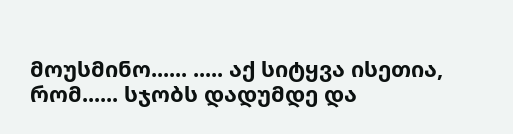მოუსმინო...... ..... აქ სიტყვა ისეთია, რომ...... სჯობს დადუმდე და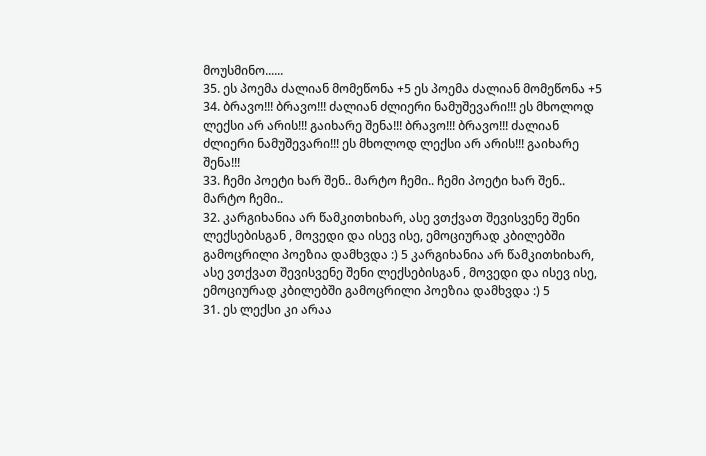მოუსმინო......
35. ეს პოემა ძალიან მომეწონა +5 ეს პოემა ძალიან მომეწონა +5
34. ბრავო!!! ბრავო!!! ძალიან ძლიერი ნამუშევარი!!! ეს მხოლოდ ლექსი არ არის!!! გაიხარე შენა!!! ბრავო!!! ბრავო!!! ძალიან ძლიერი ნამუშევარი!!! ეს მხოლოდ ლექსი არ არის!!! გაიხარე შენა!!!
33. ჩემი პოეტი ხარ შენ.. მარტო ჩემი.. ჩემი პოეტი ხარ შენ.. მარტო ჩემი..
32. კარგიხანია არ წამკითხიხარ, ასე ვთქვათ შევისვენე შენი ლექსებისგან , მოვედი და ისევ ისე, ემოციურად კბილებში გამოცრილი პოეზია დამხვდა :) 5 კარგიხანია არ წამკითხიხარ, ასე ვთქვათ შევისვენე შენი ლექსებისგან , მოვედი და ისევ ისე, ემოციურად კბილებში გამოცრილი პოეზია დამხვდა :) 5
31. ეს ლექსი კი არაა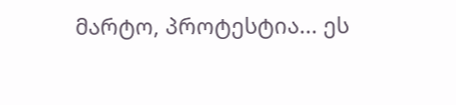მარტო, პროტესტია... ეს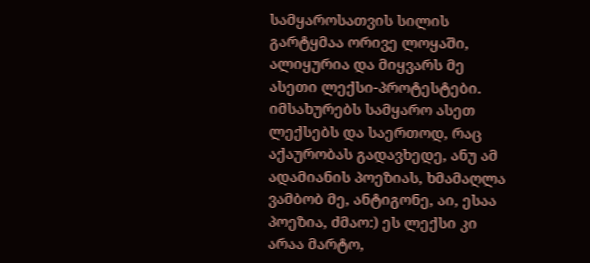სამყაროსათვის სილის გარტყმაა ორივე ლოყაში, ალიყურია და მიყვარს მე ასეთი ლექსი-პროტესტები. იმსახურებს სამყარო ასეთ ლექსებს და საერთოდ, რაც აქაურობას გადავხედე, ანუ ამ ადამიანის პოეზიას, ხმამაღლა ვამბობ მე, ანტიგონე, აი, ესაა პოეზია, ძმაო:) ეს ლექსი კი არაა მარტო,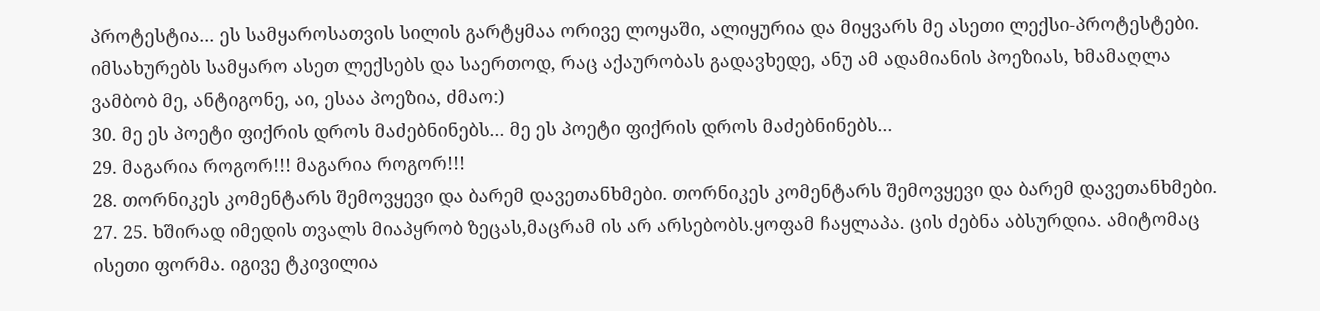პროტესტია... ეს სამყაროსათვის სილის გარტყმაა ორივე ლოყაში, ალიყურია და მიყვარს მე ასეთი ლექსი-პროტესტები. იმსახურებს სამყარო ასეთ ლექსებს და საერთოდ, რაც აქაურობას გადავხედე, ანუ ამ ადამიანის პოეზიას, ხმამაღლა ვამბობ მე, ანტიგონე, აი, ესაა პოეზია, ძმაო:)
30. მე ეს პოეტი ფიქრის დროს მაძებნინებს... მე ეს პოეტი ფიქრის დროს მაძებნინებს...
29. მაგარია როგორ!!! მაგარია როგორ!!!
28. თორნიკეს კომენტარს შემოვყევი და ბარემ დავეთანხმები. თორნიკეს კომენტარს შემოვყევი და ბარემ დავეთანხმები.
27. 25. ხშირად იმედის თვალს მიაპყრობ ზეცას,მაცრამ ის არ არსებობს.ყოფამ ჩაყლაპა. ცის ძებნა აბსურდია. ამიტომაც ისეთი ფორმა. იგივე ტკივილია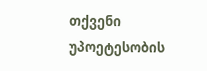თქვენი უპოეტესობის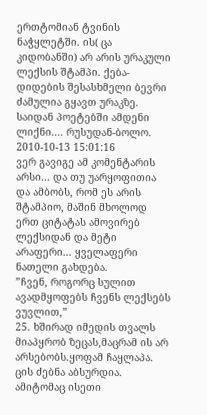ერთტომიან ტვინის ნაჭყლეტში. ის( ცა კიდობანში) არ არის ურაკული ლექსის შტამპი. ქება-დიდების შესასხმელი ბევრი ძამულია გყავთ ურაკზე. საიდან პოეტებში ამდენი ლიქნი.... რუსუდან-ბოლო. 2010-10-13 15:01:16
ვერ გავიგე ამ კომენტარის არსი... და თუ უარყოფითია და ამბობს, რომ ეს არის შტამპიო, მაშინ მხოლოდ ერთ ციტატას ამოვირებ ლექსიდან და მეტი არაფერი... ყველაფერი ნათელი გახდება.
”ჩვენ, როგორც სულით ავადმყოფებს ჩვენს ლექსებს ვუვლით,”
25. ხშირად იმედის თვალს მიაპყრობ ზეცას,მაცრამ ის არ არსებობს.ყოფამ ჩაყლაპა. ცის ძებნა აბსურდია. ამიტომაც ისეთი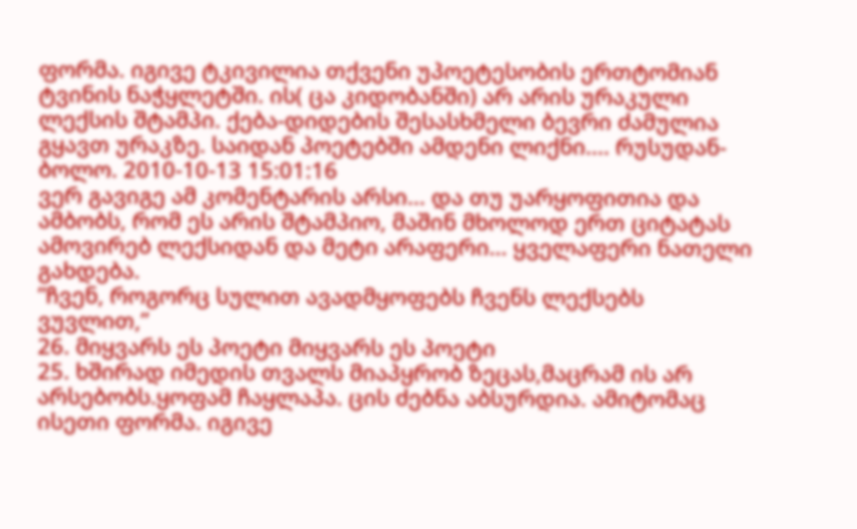ფორმა. იგივე ტკივილია თქვენი უპოეტესობის ერთტომიან ტვინის ნაჭყლეტში. ის( ცა კიდობანში) არ არის ურაკული ლექსის შტამპი. ქება-დიდების შესასხმელი ბევრი ძამულია გყავთ ურაკზე. საიდან პოეტებში ამდენი ლიქნი.... რუსუდან-ბოლო. 2010-10-13 15:01:16
ვერ გავიგე ამ კომენტარის არსი... და თუ უარყოფითია და ამბობს, რომ ეს არის შტამპიო, მაშინ მხოლოდ ერთ ციტატას ამოვირებ ლექსიდან და მეტი არაფერი... ყველაფერი ნათელი გახდება.
”ჩვენ, როგორც სულით ავადმყოფებს ჩვენს ლექსებს ვუვლით,”
26. მიყვარს ეს პოეტი მიყვარს ეს პოეტი
25. ხშირად იმედის თვალს მიაპყრობ ზეცას,მაცრამ ის არ არსებობს.ყოფამ ჩაყლაპა. ცის ძებნა აბსურდია. ამიტომაც ისეთი ფორმა. იგივე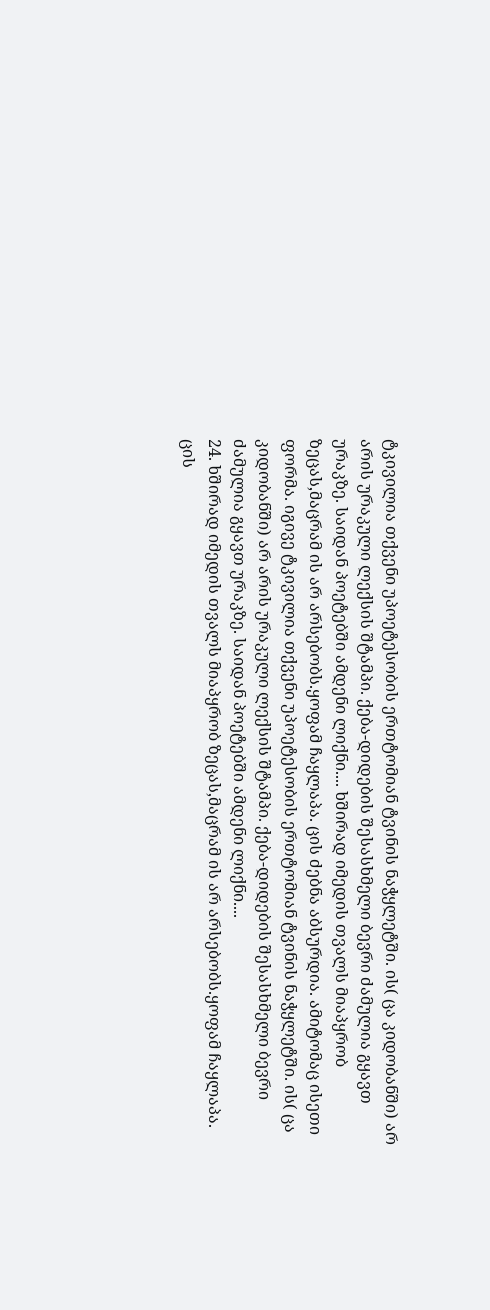ტკივილია თქვენი უპოეტესობის ერთტომიან ტვინის ნაჭყლეტში. ის( ცა კიდობანში) არ არის ურაკული ლექსის შტამპი. ქება-დიდების შესასხმელი ბევრი ძამულია გყავთ ურაკზე. საიდან პოეტებში ამდენი ლიქნი.... ხშირად იმედის თვალს მიაპყრობ ზეცას,მაცრამ ის არ არსებობს.ყოფამ ჩაყლაპა. ცის ძებნა აბსურდია. ამიტომაც ისეთი ფორმა. იგივე ტკივილია თქვენი უპოეტესობის ერთტომიან ტვინის ნაჭყლეტში. ის( ცა კიდობანში) არ არის ურაკული ლექსის შტამპი. ქება-დიდების შესასხმელი ბევრი ძამულია გყავთ ურაკზე. საიდან პოეტებში ამდენი ლიქნი....
24. ხშირად იმედის თვალს მიაპყრობ ზეცას,მაცრამ ის არ არსებობს.ყოფამ ჩაყლაპა. ცის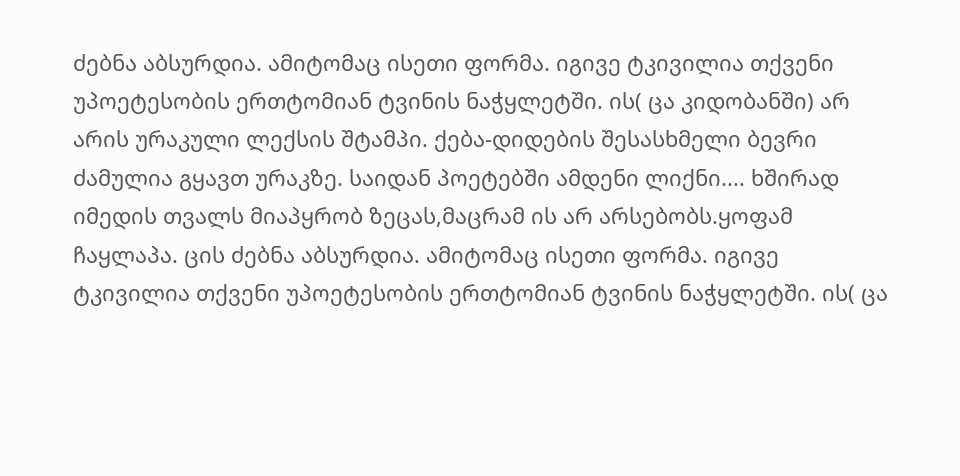ძებნა აბსურდია. ამიტომაც ისეთი ფორმა. იგივე ტკივილია თქვენი უპოეტესობის ერთტომიან ტვინის ნაჭყლეტში. ის( ცა კიდობანში) არ არის ურაკული ლექსის შტამპი. ქება-დიდების შესასხმელი ბევრი ძამულია გყავთ ურაკზე. საიდან პოეტებში ამდენი ლიქნი.... ხშირად იმედის თვალს მიაპყრობ ზეცას,მაცრამ ის არ არსებობს.ყოფამ ჩაყლაპა. ცის ძებნა აბსურდია. ამიტომაც ისეთი ფორმა. იგივე ტკივილია თქვენი უპოეტესობის ერთტომიან ტვინის ნაჭყლეტში. ის( ცა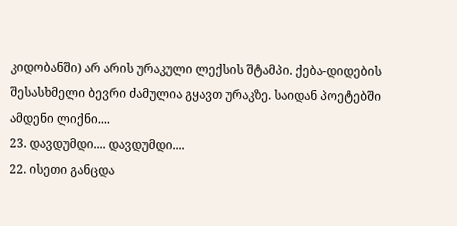კიდობანში) არ არის ურაკული ლექსის შტამპი. ქება-დიდების შესასხმელი ბევრი ძამულია გყავთ ურაკზე. საიდან პოეტებში ამდენი ლიქნი....
23. დავდუმდი.... დავდუმდი....
22. ისეთი განცდა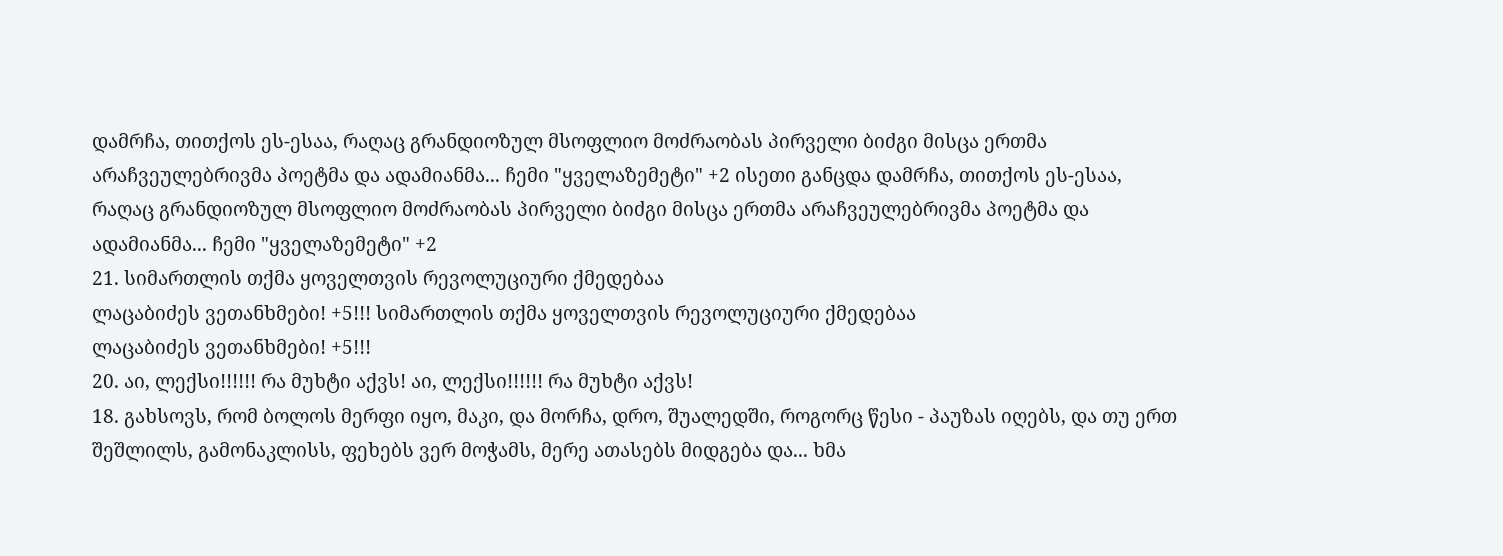დამრჩა, თითქოს ეს-ესაა, რაღაც გრანდიოზულ მსოფლიო მოძრაობას პირველი ბიძგი მისცა ერთმა არაჩვეულებრივმა პოეტმა და ადამიანმა... ჩემი "ყველაზემეტი" +2 ისეთი განცდა დამრჩა, თითქოს ეს-ესაა, რაღაც გრანდიოზულ მსოფლიო მოძრაობას პირველი ბიძგი მისცა ერთმა არაჩვეულებრივმა პოეტმა და ადამიანმა... ჩემი "ყველაზემეტი" +2
21. სიმართლის თქმა ყოველთვის რევოლუციური ქმედებაა
ლაცაბიძეს ვეთანხმები! +5!!! სიმართლის თქმა ყოველთვის რევოლუციური ქმედებაა
ლაცაბიძეს ვეთანხმები! +5!!!
20. აი, ლექსი!!!!!! რა მუხტი აქვს! აი, ლექსი!!!!!! რა მუხტი აქვს!
18. გახსოვს, რომ ბოლოს მერფი იყო, მაკი, და მორჩა, დრო, შუალედში, როგორც წესი - პაუზას იღებს, და თუ ერთ შეშლილს, გამონაკლისს, ფეხებს ვერ მოჭამს, მერე ათასებს მიდგება და... ხმა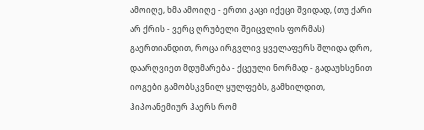ამოიღე, ხმა ამოიღე - ერთი კაცი იქეცი შვიდად, (თუ ქარი არ ქრის - ვერც ღრუბელი შეიცვლის ფორმას) გაერთიანდით, როცა ირგვლივ ყველაფერს შლიდა დრო, დაარღვიეთ მდუმარება - ქცეული ნორმად - გადაუხსენით იოგები გამობსკვნილ ყულფებს, გამხილდით, ჰიპოანემიურ ჰაერს რომ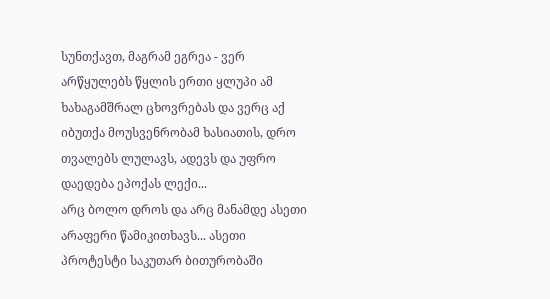სუნთქავთ, მაგრამ ეგრეა - ვერ არწყულებს წყლის ერთი ყლუპი ამ ხახაგამშრალ ცხოვრებას და ვერც აქ იბუთქა მოუსვენრობამ ხასიათის, დრო თვალებს ლულავს, ადევს და უფრო დაედება ეპოქას ლექი...
არც ბოლო დროს და არც მანამდე ასეთი არაფერი წამიკითხავს... ასეთი პროტესტი საკუთარ ბითურობაში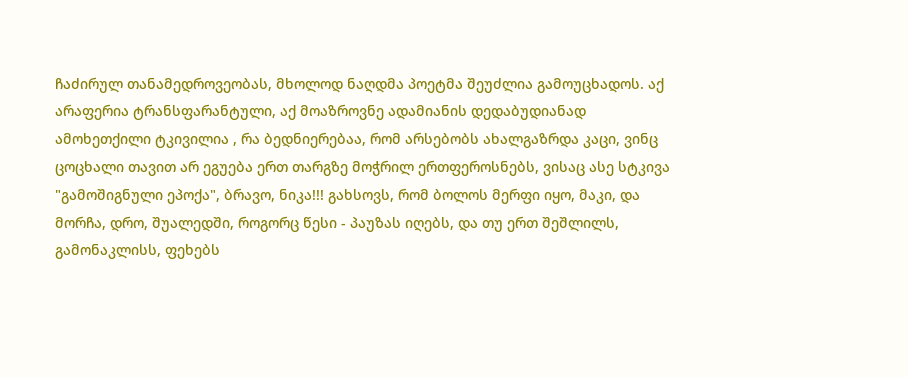ჩაძირულ თანამედროვეობას, მხოლოდ ნაღდმა პოეტმა შეუძლია გამოუცხადოს. აქ არაფერია ტრანსფარანტული, აქ მოაზროვნე ადამიანის დედაბუდიანად ამოხეთქილი ტკივილია , რა ბედნიერებაა, რომ არსებობს ახალგაზრდა კაცი, ვინც ცოცხალი თავით არ ეგუება ერთ თარგზე მოჭრილ ერთფეროსნებს, ვისაც ასე სტკივა "გამოშიგნული ეპოქა", ბრავო, ნიკა!!! გახსოვს, რომ ბოლოს მერფი იყო, მაკი, და მორჩა, დრო, შუალედში, როგორც წესი - პაუზას იღებს, და თუ ერთ შეშლილს, გამონაკლისს, ფეხებს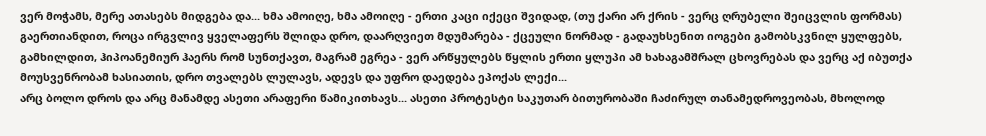ვერ მოჭამს, მერე ათასებს მიდგება და... ხმა ამოიღე, ხმა ამოიღე - ერთი კაცი იქეცი შვიდად, (თუ ქარი არ ქრის - ვერც ღრუბელი შეიცვლის ფორმას) გაერთიანდით, როცა ირგვლივ ყველაფერს შლიდა დრო, დაარღვიეთ მდუმარება - ქცეული ნორმად - გადაუხსენით იოგები გამობსკვნილ ყულფებს, გამხილდით, ჰიპოანემიურ ჰაერს რომ სუნთქავთ, მაგრამ ეგრეა - ვერ არწყულებს წყლის ერთი ყლუპი ამ ხახაგამშრალ ცხოვრებას და ვერც აქ იბუთქა მოუსვენრობამ ხასიათის, დრო თვალებს ლულავს, ადევს და უფრო დაედება ეპოქას ლექი...
არც ბოლო დროს და არც მანამდე ასეთი არაფერი წამიკითხავს... ასეთი პროტესტი საკუთარ ბითურობაში ჩაძირულ თანამედროვეობას, მხოლოდ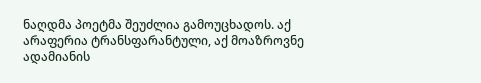ნაღდმა პოეტმა შეუძლია გამოუცხადოს. აქ არაფერია ტრანსფარანტული, აქ მოაზროვნე ადამიანის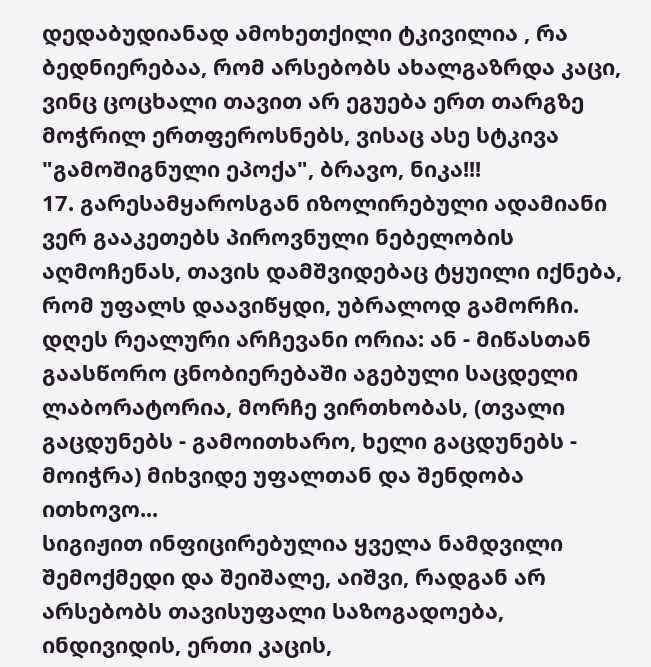დედაბუდიანად ამოხეთქილი ტკივილია , რა ბედნიერებაა, რომ არსებობს ახალგაზრდა კაცი, ვინც ცოცხალი თავით არ ეგუება ერთ თარგზე მოჭრილ ერთფეროსნებს, ვისაც ასე სტკივა "გამოშიგნული ეპოქა", ბრავო, ნიკა!!!
17. გარესამყაროსგან იზოლირებული ადამიანი ვერ გააკეთებს პიროვნული ნებელობის აღმოჩენას, თავის დამშვიდებაც ტყუილი იქნება, რომ უფალს დაავიწყდი, უბრალოდ გამორჩი. დღეს რეალური არჩევანი ორია: ან - მიწასთან გაასწორო ცნობიერებაში აგებული საცდელი ლაბორატორია, მორჩე ვირთხობას, (თვალი გაცდუნებს - გამოითხარო, ხელი გაცდუნებს - მოიჭრა) მიხვიდე უფალთან და შენდობა ითხოვო...
სიგიჟით ინფიცირებულია ყველა ნამდვილი შემოქმედი და შეიშალე, აიშვი, რადგან არ არსებობს თავისუფალი საზოგადოება, ინდივიდის, ერთი კაცის,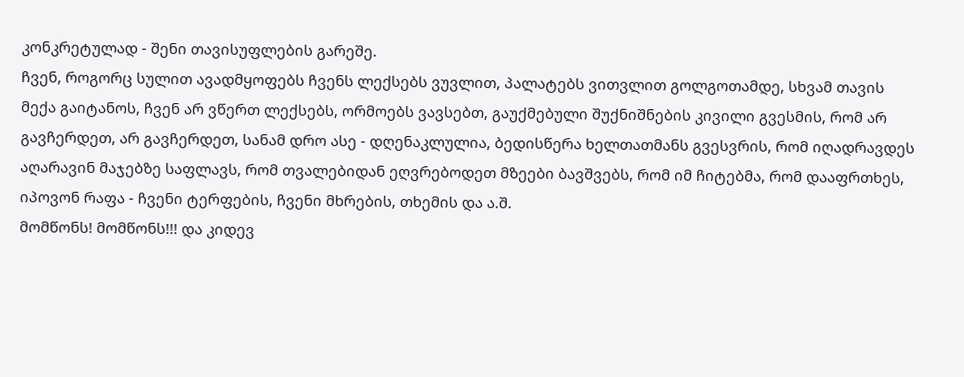კონკრეტულად - შენი თავისუფლების გარეშე.
ჩვენ, როგორც სულით ავადმყოფებს ჩვენს ლექსებს ვუვლით, პალატებს ვითვლით გოლგოთამდე, სხვამ თავის მექა გაიტანოს, ჩვენ არ ვწერთ ლექსებს, ორმოებს ვავსებთ, გაუქმებული შუქნიშნების კივილი გვესმის, რომ არ გავჩერდეთ, არ გავჩერდეთ, სანამ დრო ასე - დღენაკლულია, ბედისწერა ხელთათმანს გვესვრის, რომ იღადრავდეს აღარავინ მაჯებზე საფლავს, რომ თვალებიდან ეღვრებოდეთ მზეები ბავშვებს, რომ იმ ჩიტებმა, რომ დააფრთხეს, იპოვონ რაფა - ჩვენი ტერფების, ჩვენი მხრების, თხემის და ა.შ.
მომწონს! მომწონს!!! და კიდევ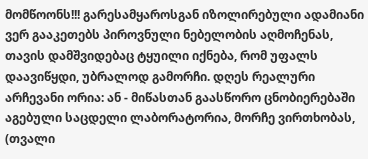მომწოონს!!! გარესამყაროსგან იზოლირებული ადამიანი ვერ გააკეთებს პიროვნული ნებელობის აღმოჩენას, თავის დამშვიდებაც ტყუილი იქნება, რომ უფალს დაავიწყდი, უბრალოდ გამორჩი. დღეს რეალური არჩევანი ორია: ან - მიწასთან გაასწორო ცნობიერებაში აგებული საცდელი ლაბორატორია, მორჩე ვირთხობას, (თვალი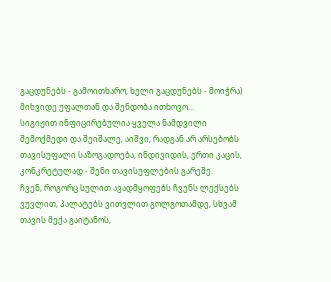გაცდუნებს - გამოითხარო, ხელი გაცდუნებს - მოიჭრა) მიხვიდე უფალთან და შენდობა ითხოვო...
სიგიჟით ინფიცირებულია ყველა ნამდვილი შემოქმედი და შეიშალე, აიშვი, რადგან არ არსებობს თავისუფალი საზოგადოება, ინდივიდის, ერთი კაცის, კონკრეტულად - შენი თავისუფლების გარეშე.
ჩვენ, როგორც სულით ავადმყოფებს ჩვენს ლექსებს ვუვლით, პალატებს ვითვლით გოლგოთამდე, სხვამ თავის მექა გაიტანოს,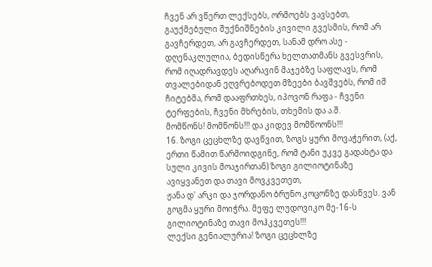ჩვენ არ ვწერთ ლექსებს, ორმოებს ვავსებთ, გაუქმებული შუქნიშნების კივილი გვესმის, რომ არ გავჩერდეთ, არ გავჩერდეთ, სანამ დრო ასე - დღენაკლულია, ბედისწერა ხელთათმანს გვესვრის, რომ იღადრავდეს აღარავინ მაჯებზე საფლავს, რომ თვალებიდან ეღვრებოდეთ მზეები ბავშვებს, რომ იმ ჩიტებმა, რომ დააფრთხეს, იპოვონ რაფა - ჩვენი ტერფების, ჩვენი მხრების, თხემის და ა.შ.
მომწონს! მომწონს!!! და კიდევ მომწოონს!!!
16. ზოგი ცეცხლზე დავწვით, ზოგს ყური მოვაჭერით, (აქ, ერთი წამით წარმოიდგინე, რომ ტანი უკვე გადახტა და სული კივის მოაჯირთან) ზოგი გილიოტინაზე ავიყვანეთ და თავი მოვკვეთეთ,
ჟანა დ' არკი და ჯორდანო ბრუნო კოცონზე დასწვეს. ვან გოგმა ყური მოიჭრა. მეფე ლუდოვიკო მე-16-ს გილიოტინაზე თავი მოჰკვეთეს!!!
ლექსი გენიალურია! ზოგი ცეცხლზე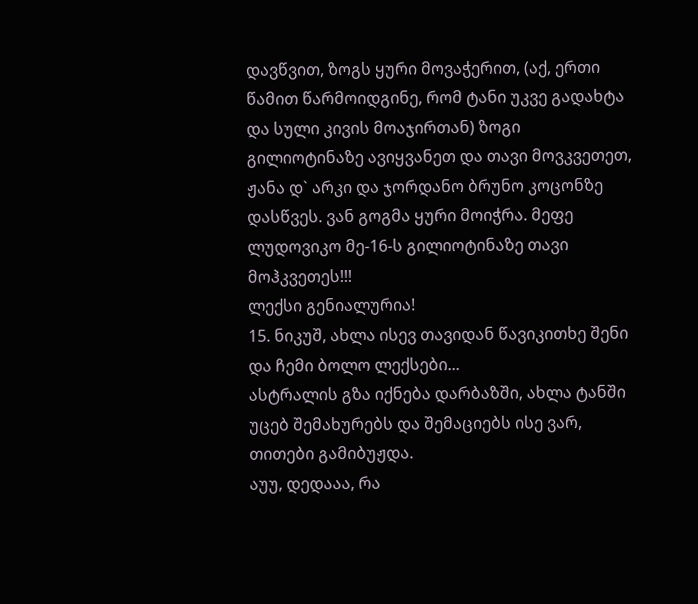დავწვით, ზოგს ყური მოვაჭერით, (აქ, ერთი წამით წარმოიდგინე, რომ ტანი უკვე გადახტა და სული კივის მოაჯირთან) ზოგი გილიოტინაზე ავიყვანეთ და თავი მოვკვეთეთ,
ჟანა დ` არკი და ჯორდანო ბრუნო კოცონზე დასწვეს. ვან გოგმა ყური მოიჭრა. მეფე ლუდოვიკო მე-16-ს გილიოტინაზე თავი მოჰკვეთეს!!!
ლექსი გენიალურია!
15. ნიკუშ, ახლა ისევ თავიდან წავიკითხე შენი და ჩემი ბოლო ლექსები...
ასტრალის გზა იქნება დარბაზში, ახლა ტანში უცებ შემახურებს და შემაციებს ისე ვარ, თითები გამიბუჟდა.
აუუ, დედააა, რა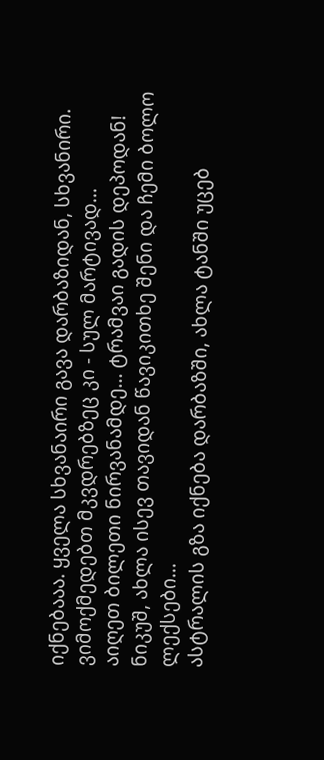იქნებააა. ყველა სხვანაირი გავა დარბაზიდან, სხვანირი.
ვიმოქმედებთ მკვდრებზეც კი - სულ მარტივად...
აიღეთ ბილეთი ნირვანამდე... ტრამვაი გადის დეპოდან! ნიკუშ, ახლა ისევ თავიდან წავიკითხე შენი და ჩემი ბოლო ლექსები...
ასტრალის გზა იქნება დარბაზში, ახლა ტანში უცებ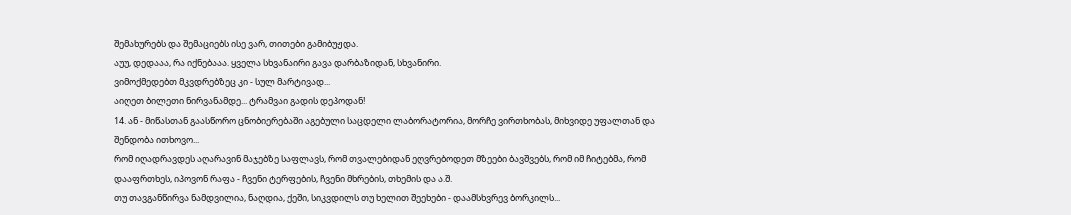შემახურებს და შემაციებს ისე ვარ, თითები გამიბუჟდა.
აუუ, დედააა, რა იქნებააა. ყველა სხვანაირი გავა დარბაზიდან, სხვანირი.
ვიმოქმედებთ მკვდრებზეც კი - სულ მარტივად...
აიღეთ ბილეთი ნირვანამდე... ტრამვაი გადის დეპოდან!
14. ან - მიწასთან გაასწორო ცნობიერებაში აგებული საცდელი ლაბორატორია, მორჩე ვირთხობას, მიხვიდე უფალთან და შენდობა ითხოვო...
რომ იღადრავდეს აღარავინ მაჯებზე საფლავს, რომ თვალებიდან ეღვრებოდეთ მზეები ბავშვებს, რომ იმ ჩიტებმა, რომ დააფრთხეს, იპოვონ რაფა - ჩვენი ტერფების, ჩვენი მხრების, თხემის და ა.შ.
თუ თავგანწირვა ნამდვილია, ნაღდია, ქეში, სიკვდილს თუ ხელით შეეხები - დაამსხვრევ ბორკილს...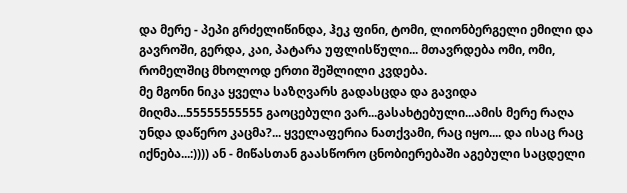და მერე - პეპი გრძელიწინდა, ჰეკ ფინი, ტომი, ლიონბერგელი ემილი და გავროში, გერდა, კაი, პატარა უფლისწული... მთავრდება ომი, ომი, რომელშიც მხოლოდ ერთი შეშლილი კვდება.
მე მგონი ნიკა ყველა საზღვარს გადასცდა და გავიდა მიღმა...55555555555 გაოცებული ვარ...გასახტებული...ამის მერე რაღა უნდა დაწერო კაცმა?... ყველაფერია ნათქვამი, რაც იყო.... და ისაც რაც იქნება...:)))) ან - მიწასთან გაასწორო ცნობიერებაში აგებული საცდელი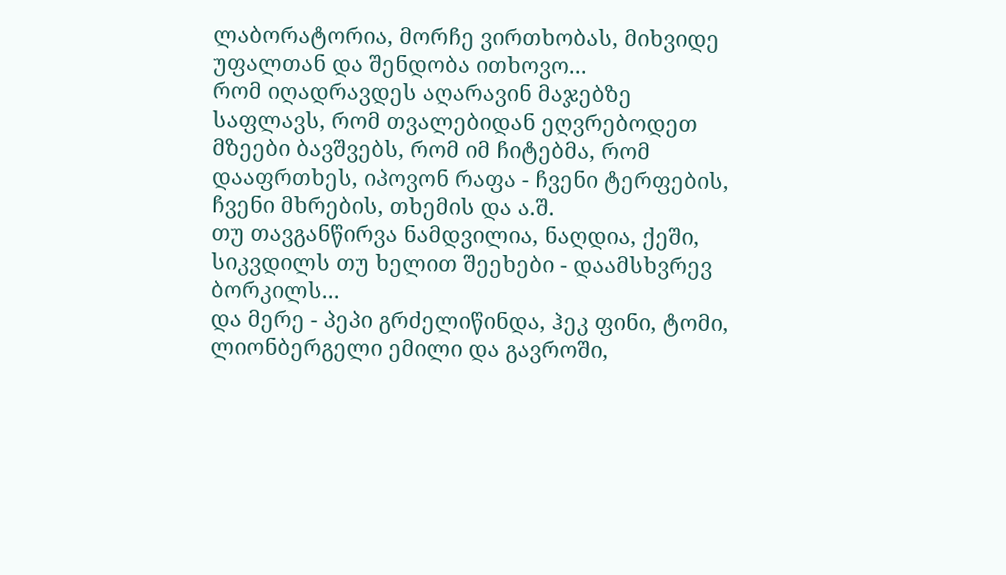ლაბორატორია, მორჩე ვირთხობას, მიხვიდე უფალთან და შენდობა ითხოვო...
რომ იღადრავდეს აღარავინ მაჯებზე საფლავს, რომ თვალებიდან ეღვრებოდეთ მზეები ბავშვებს, რომ იმ ჩიტებმა, რომ დააფრთხეს, იპოვონ რაფა - ჩვენი ტერფების, ჩვენი მხრების, თხემის და ა.შ.
თუ თავგანწირვა ნამდვილია, ნაღდია, ქეში, სიკვდილს თუ ხელით შეეხები - დაამსხვრევ ბორკილს...
და მერე - პეპი გრძელიწინდა, ჰეკ ფინი, ტომი, ლიონბერგელი ემილი და გავროში,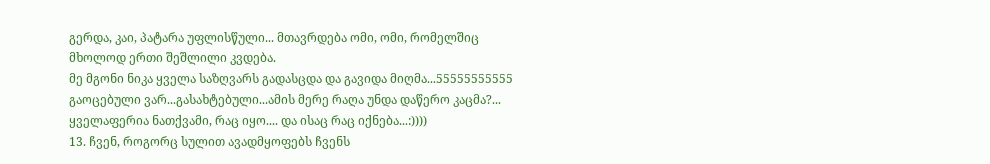გერდა, კაი, პატარა უფლისწული... მთავრდება ომი, ომი, რომელშიც მხოლოდ ერთი შეშლილი კვდება.
მე მგონი ნიკა ყველა საზღვარს გადასცდა და გავიდა მიღმა...55555555555 გაოცებული ვარ...გასახტებული...ამის მერე რაღა უნდა დაწერო კაცმა?... ყველაფერია ნათქვამი, რაც იყო.... და ისაც რაც იქნება...:))))
13. ჩვენ, როგორც სულით ავადმყოფებს ჩვენს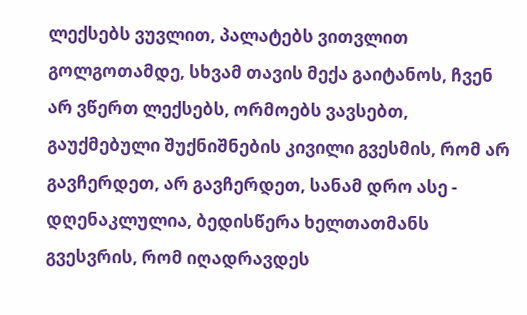ლექსებს ვუვლით, პალატებს ვითვლით გოლგოთამდე, სხვამ თავის მექა გაიტანოს, ჩვენ არ ვწერთ ლექსებს, ორმოებს ვავსებთ, გაუქმებული შუქნიშნების კივილი გვესმის, რომ არ გავჩერდეთ, არ გავჩერდეთ, სანამ დრო ასე - დღენაკლულია, ბედისწერა ხელთათმანს გვესვრის, რომ იღადრავდეს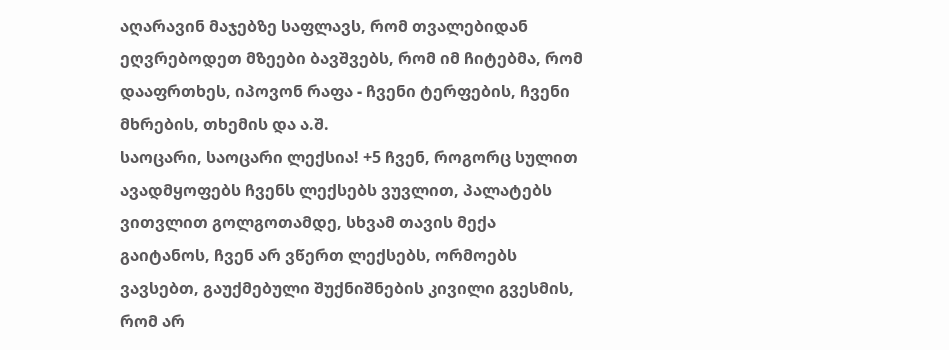აღარავინ მაჯებზე საფლავს, რომ თვალებიდან ეღვრებოდეთ მზეები ბავშვებს, რომ იმ ჩიტებმა, რომ დააფრთხეს, იპოვონ რაფა - ჩვენი ტერფების, ჩვენი მხრების, თხემის და ა.შ.
საოცარი, საოცარი ლექსია! +5 ჩვენ, როგორც სულით ავადმყოფებს ჩვენს ლექსებს ვუვლით, პალატებს ვითვლით გოლგოთამდე, სხვამ თავის მექა გაიტანოს, ჩვენ არ ვწერთ ლექსებს, ორმოებს ვავსებთ, გაუქმებული შუქნიშნების კივილი გვესმის, რომ არ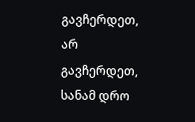გავჩერდეთ, არ გავჩერდეთ, სანამ დრო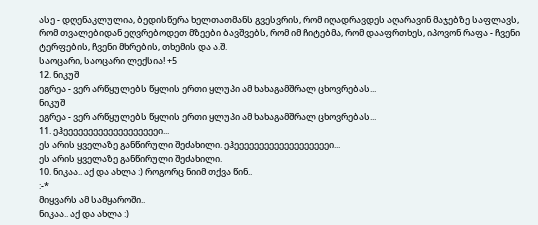ასე - დღენაკლულია, ბედისწერა ხელთათმანს გვესვრის, რომ იღადრავდეს აღარავინ მაჯებზე საფლავს, რომ თვალებიდან ეღვრებოდეთ მზეები ბავშვებს, რომ იმ ჩიტებმა, რომ დააფრთხეს, იპოვონ რაფა - ჩვენი ტერფების, ჩვენი მხრების, თხემის და ა.შ.
საოცარი, საოცარი ლექსია! +5
12. ნიკუშ
ეგრეა - ვერ არწყულებს წყლის ერთი ყლუპი ამ ხახაგამშრალ ცხოვრებას...
ნიკუშ
ეგრეა - ვერ არწყულებს წყლის ერთი ყლუპი ამ ხახაგამშრალ ცხოვრებას...
11. ეჰეეეეეეეეეეეეეეეეეეეი...
ეს არის ყველაზე განწირული შეძახილი. ეჰეეეეეეეეეეეეეეეეეეეი...
ეს არის ყველაზე განწირული შეძახილი.
10. ნიკაა.. აქ და ახლა :) როგორც ნიიმ თქვა წინ..
:-*
მიყვარს ამ სამყაროში..
ნიკაა.. აქ და ახლა :)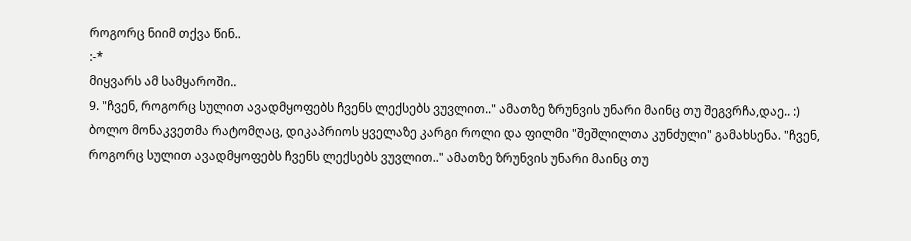როგორც ნიიმ თქვა წინ..
:-*
მიყვარს ამ სამყაროში..
9. "ჩვენ, როგორც სულით ავადმყოფებს ჩვენს ლექსებს ვუვლით.." ამათზე ზრუნვის უნარი მაინც თუ შეგვრჩა,დაე.. :)
ბოლო მონაკვეთმა რატომღაც, დიკაპრიოს ყველაზე კარგი როლი და ფილმი "შეშლილთა კუნძული" გამახსენა. "ჩვენ, როგორც სულით ავადმყოფებს ჩვენს ლექსებს ვუვლით.." ამათზე ზრუნვის უნარი მაინც თუ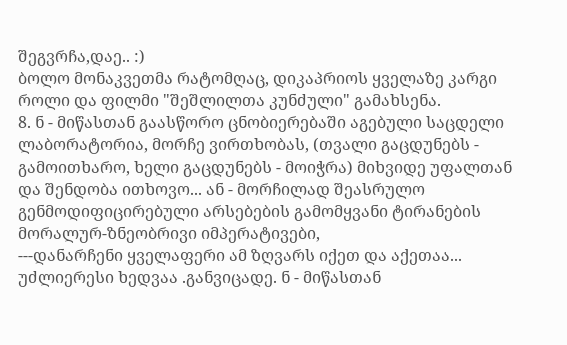შეგვრჩა,დაე.. :)
ბოლო მონაკვეთმა რატომღაც, დიკაპრიოს ყველაზე კარგი როლი და ფილმი "შეშლილთა კუნძული" გამახსენა.
8. ნ - მიწასთან გაასწორო ცნობიერებაში აგებული საცდელი ლაბორატორია, მორჩე ვირთხობას, (თვალი გაცდუნებს - გამოითხარო, ხელი გაცდუნებს - მოიჭრა) მიხვიდე უფალთან და შენდობა ითხოვო... ან - მორჩილად შეასრულო გენმოდიფიცირებული არსებების გამომყვანი ტირანების მორალურ-ზნეობრივი იმპერატივები,
---დანარჩენი ყველაფერი ამ ზღვარს იქეთ და აქეთაა... უძლიერესი ხედვაა .განვიცადე. ნ - მიწასთან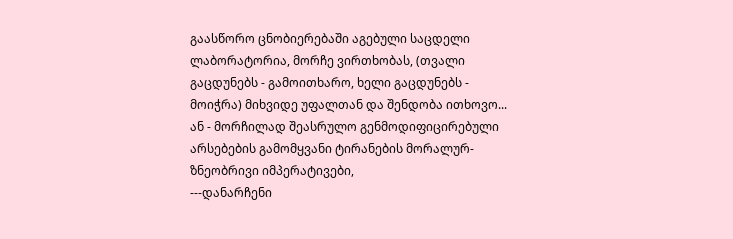გაასწორო ცნობიერებაში აგებული საცდელი ლაბორატორია, მორჩე ვირთხობას, (თვალი გაცდუნებს - გამოითხარო, ხელი გაცდუნებს - მოიჭრა) მიხვიდე უფალთან და შენდობა ითხოვო... ან - მორჩილად შეასრულო გენმოდიფიცირებული არსებების გამომყვანი ტირანების მორალურ-ზნეობრივი იმპერატივები,
---დანარჩენი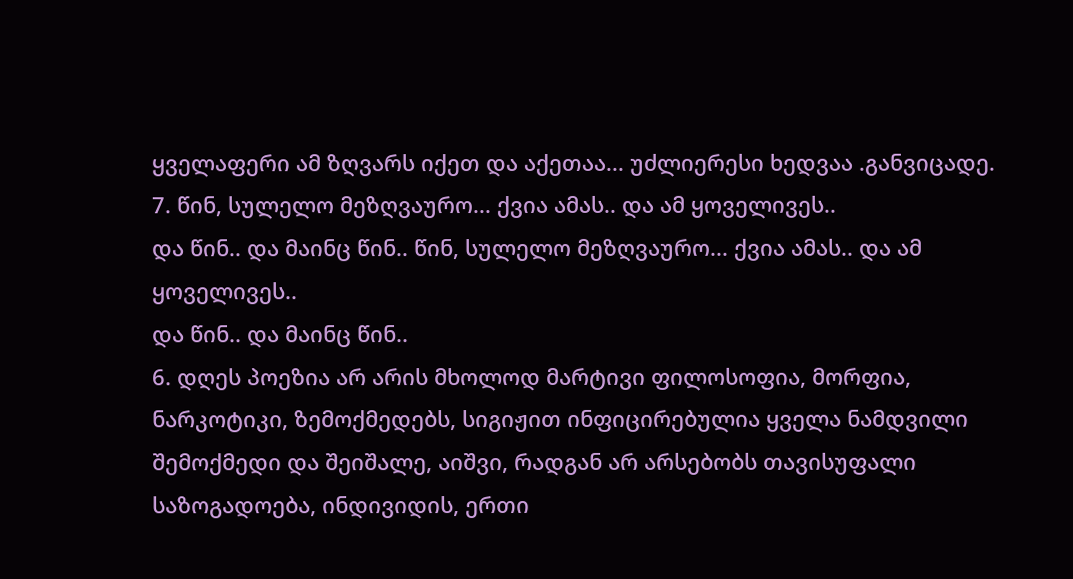ყველაფერი ამ ზღვარს იქეთ და აქეთაა... უძლიერესი ხედვაა .განვიცადე.
7. წინ, სულელო მეზღვაურო... ქვია ამას.. და ამ ყოველივეს..
და წინ.. და მაინც წინ.. წინ, სულელო მეზღვაურო... ქვია ამას.. და ამ ყოველივეს..
და წინ.. და მაინც წინ..
6. დღეს პოეზია არ არის მხოლოდ მარტივი ფილოსოფია, მორფია, ნარკოტიკი, ზემოქმედებს, სიგიჟით ინფიცირებულია ყველა ნამდვილი შემოქმედი და შეიშალე, აიშვი, რადგან არ არსებობს თავისუფალი საზოგადოება, ინდივიდის, ერთი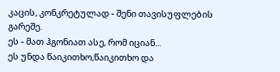კაცის, კონკრეტულად - შენი თავისუფლების გარეშე.
ეს - მათ ჰგონიათ ასე, რომ იციან...
ეს უნდა წაიკითხო,წაიკითხო და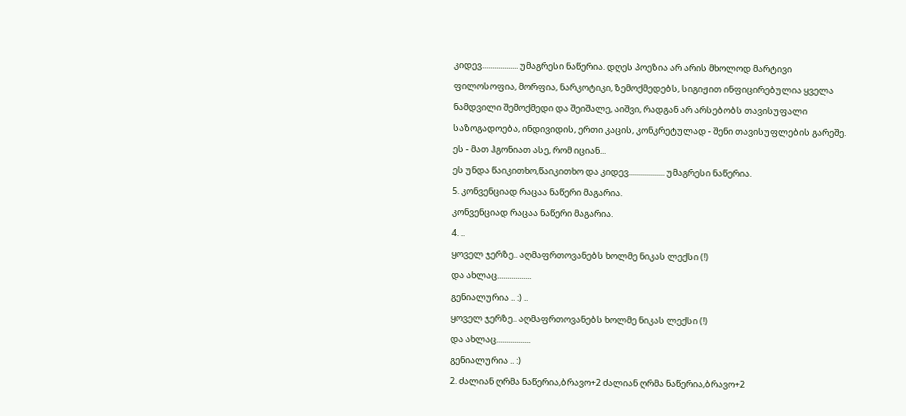კიდევ.................. უმაგრესი ნაწერია. დღეს პოეზია არ არის მხოლოდ მარტივი ფილოსოფია, მორფია, ნარკოტიკი, ზემოქმედებს, სიგიჟით ინფიცირებულია ყველა ნამდვილი შემოქმედი და შეიშალე, აიშვი, რადგან არ არსებობს თავისუფალი საზოგადოება, ინდივიდის, ერთი კაცის, კონკრეტულად - შენი თავისუფლების გარეშე.
ეს - მათ ჰგონიათ ასე, რომ იციან...
ეს უნდა წაიკითხო,წაიკითხო და კიდევ.................. უმაგრესი ნაწერია.
5. კონვენციად რაცაა ნაწერი მაგარია.
კონვენციად რაცაა ნაწერი მაგარია.
4. ..
ყოველ ჯერზე.. აღმაფრთოვანებს ხოლმე ნიკას ლექსი (!)
და ახლაც.................
გენიალურია .. :) ..
ყოველ ჯერზე.. აღმაფრთოვანებს ხოლმე ნიკას ლექსი (!)
და ახლაც.................
გენიალურია .. :)
2. ძალიან ღრმა ნაწერია,ბრავო+2 ძალიან ღრმა ნაწერია,ბრავო+2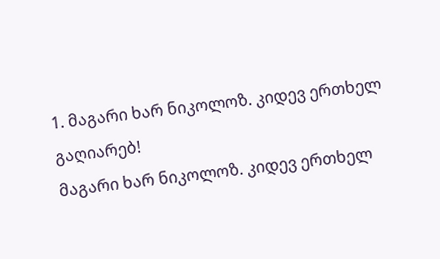1. მაგარი ხარ ნიკოლოზ. კიდევ ერთხელ გაღიარებ!
მაგარი ხარ ნიკოლოზ. კიდევ ერთხელ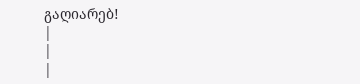გაღიარებ!
|
|
|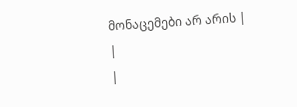მონაცემები არ არის |
|
|